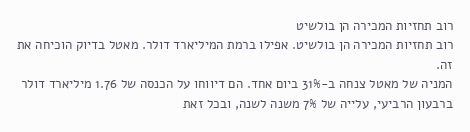רוב תחזיות המכירה הן בולשיט
רוב תחזיות המכירה הן בולשיט. אפילו ברמת המיליארד דולר. מאטל בדיוק הוכיחה את זה.
המניה של מאטל צנחה ב-31% ביום אחד. הם דיווחו על הכנסה של 1.76 מיליארד דולר ברבעון הרביעי, עלייה של 7% משנה לשנה, ובכל זאת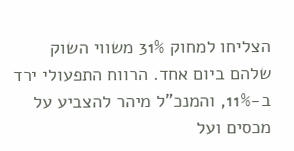הצליחו למחוק 31% משווי השוק שלהם ביום אחד. הרווח התפעולי ירד ב-11%, והמנכ"ל מיהר להצביע על מכסים ועל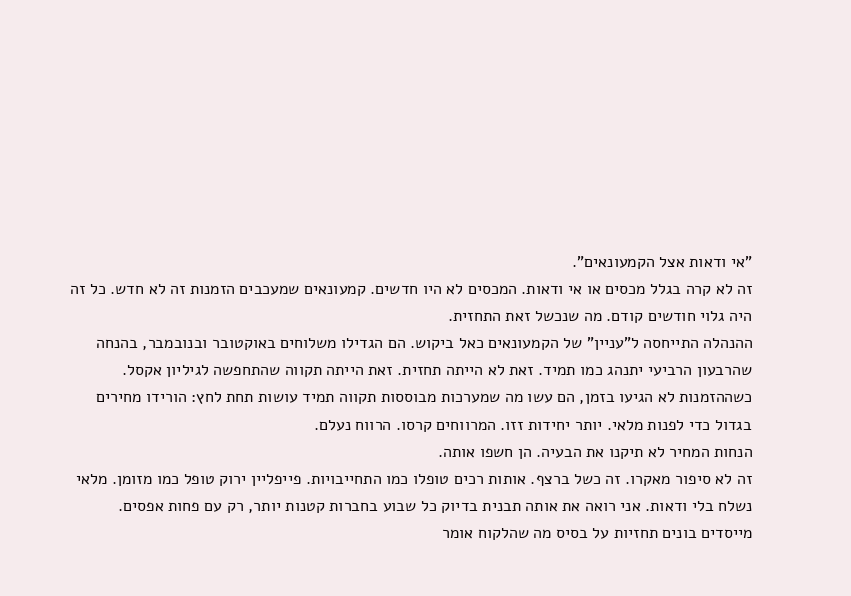"אי ודאות אצל הקמעונאים".
זה לא קרה בגלל מכסים או אי ודאות. המכסים לא היו חדשים. קמעונאים שמעכבים הזמנות זה לא חדש. כל זה היה גלוי חודשים קודם. מה שנכשל זאת התחזית.
ההנהלה התייחסה ל"עניין" של הקמעונאים כאל ביקוש. הם הגדילו משלוחים באוקטובר ובנובמבר, בהנחה שהרבעון הרביעי יתנהג כמו תמיד. זאת לא הייתה תחזית. זאת הייתה תקווה שהתחפשה לגיליון אקסל.
כשההזמנות לא הגיעו בזמן, הם עשו מה שמערכות מבוססות תקווה תמיד עושות תחת לחץ: הורידו מחירים בגדול כדי לפנות מלאי. יותר יחידות זזו. המרווחים קרסו. הרווח נעלם.
הנחות המחיר לא תיקנו את הבעיה. הן חשפו אותה.
זה לא סיפור מאקרו. זה כשל ברצף. אותות רכים טופלו כמו התחייבויות. פייפליין ירוק טופל כמו מזומן. מלאי נשלח בלי ודאות. אני רואה את אותה תבנית בדיוק כל שבוע בחברות קטנות יותר, רק עם פחות אפסים. מייסדים בונים תחזיות על בסיס מה שהלקוח אומר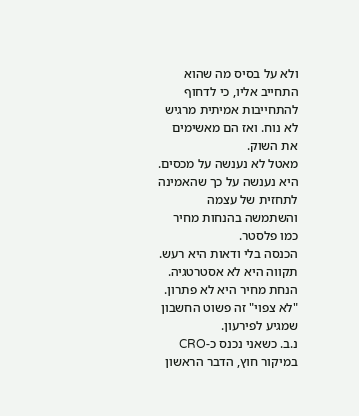ולא על בסיס מה שהוא התחייב אליו, כי לדחוף להתחייבות אמיתית מרגיש לא נוח. ואז הם מאשימים את השוק.
מאטל לא נענשה על מכסים. היא נענשה על כך שהאמינה לתחזית של עצמה והשתמשה בהנחות מחיר כמו פלסטר.
הכנסה בלי ודאות היא רעש. תקווה היא לא אסטרטגיה. הנחת מחיר היא לא פתרון. "לא צפוי" זה פשוט החשבון שמגיע לפירעון.
נ.ב. כשאני נכנס כ-CRO במיקור חוץ, הדבר הראשון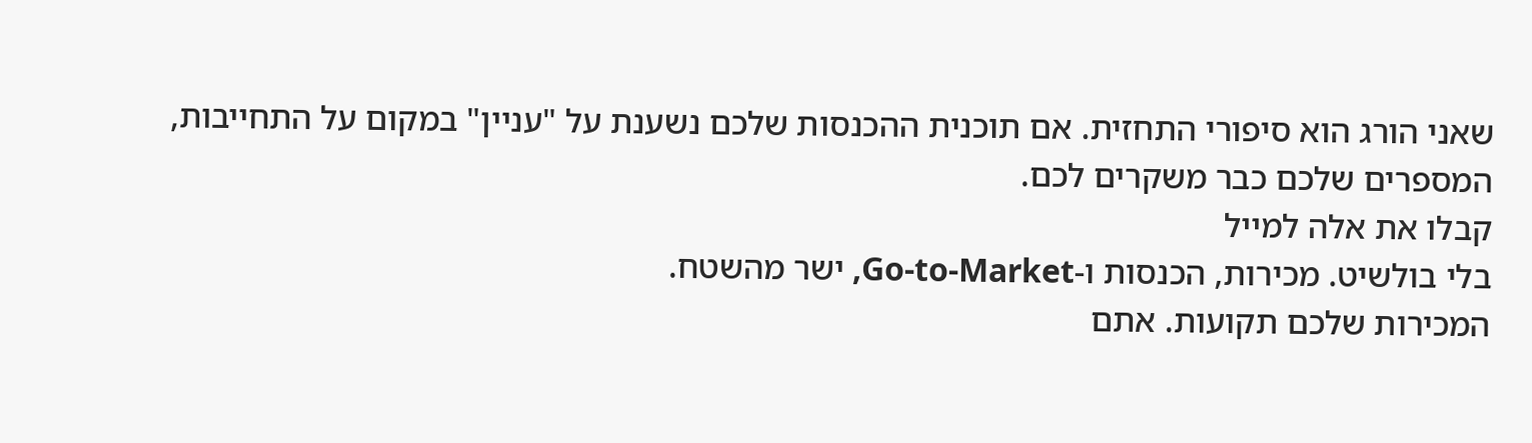שאני הורג הוא סיפורי התחזית. אם תוכנית ההכנסות שלכם נשענת על "עניין" במקום על התחייבות, המספרים שלכם כבר משקרים לכם.
קבלו את אלה למייל
בלי בולשיט. מכירות, הכנסות ו-Go-to-Market, ישר מהשטח.
המכירות שלכם תקועות. אתם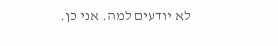לא יודעים למה. אני כן.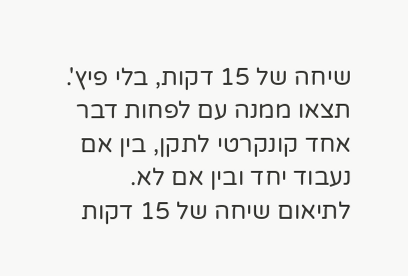שיחה של 15 דקות, בלי פיץ'. תצאו ממנה עם לפחות דבר אחד קונקרטי לתקן, בין אם נעבוד יחד ובין אם לא.
לתיאום שיחה של 15 דקות